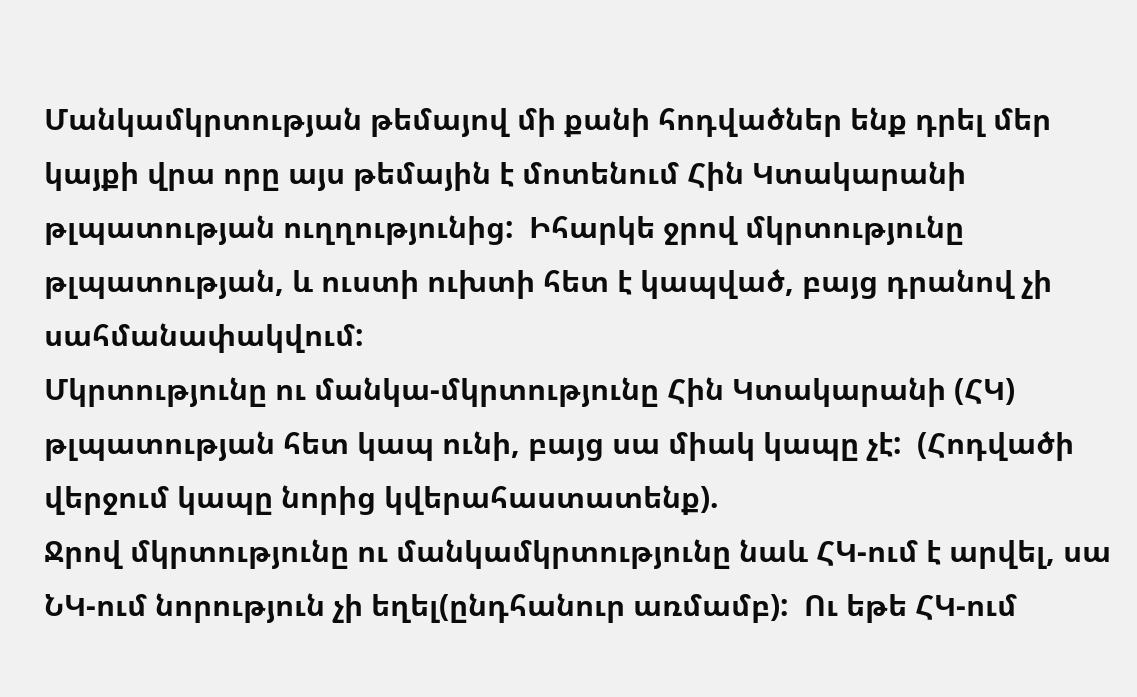Մանկամկրտության թեմայով մի քանի հոդվածներ ենք դրել մեր կայքի վրա որը այս թեմային է մոտենում Հին Կտակարանի թլպատության ուղղությունից:  Իհարկե ջրով մկրտությունը թլպատության, և ուստի ուխտի հետ է կապված, բայց դրանով չի սահմանափակվում:
Մկրտությունը ու մանկա-մկրտությունը Հին Կտակարանի (ՀԿ) թլպատության հետ կապ ունի, բայց սա միակ կապը չէ:  (Հոդվածի վերջում կապը նորից կվերահաստատենք).
Ջրով մկրտությունը ու մանկամկրտությունը նաև ՀԿ-ում է արվել, սա ՆԿ-ում նորություն չի եղել(ընդհանուր առմամբ):  Ու եթե ՀԿ-ում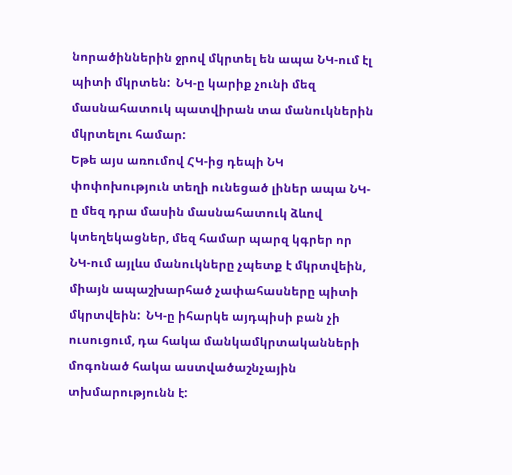նորածիններին ջրով մկրտել են ապա ՆԿ-ում էլ պիտի մկրտեն:  ՆԿ-ը կարիք չունի մեզ մասնահատուկ պատվիրան տա մանուկներին մկրտելու համար:
Եթե այս առումով ՀԿ-ից դեպի ՆԿ փոփոխություն տեղի ունեցած լիներ ապա ՆԿ-ը մեզ դրա մասին մասնահատուկ ձևով կտեղեկացներ, մեզ համար պարզ կգրեր որ ՆԿ-ում այլևս մանուկները չպետք է մկրտվեին, միայն ապաշխարհած չափահասները պիտի մկրտվեին:  ՆԿ-ը իհարկե այդպիսի բան չի ուսուցում, դա հակա մանկամկրտականների մոգոնած հակա աստվածաշնչային տխմարությունն է: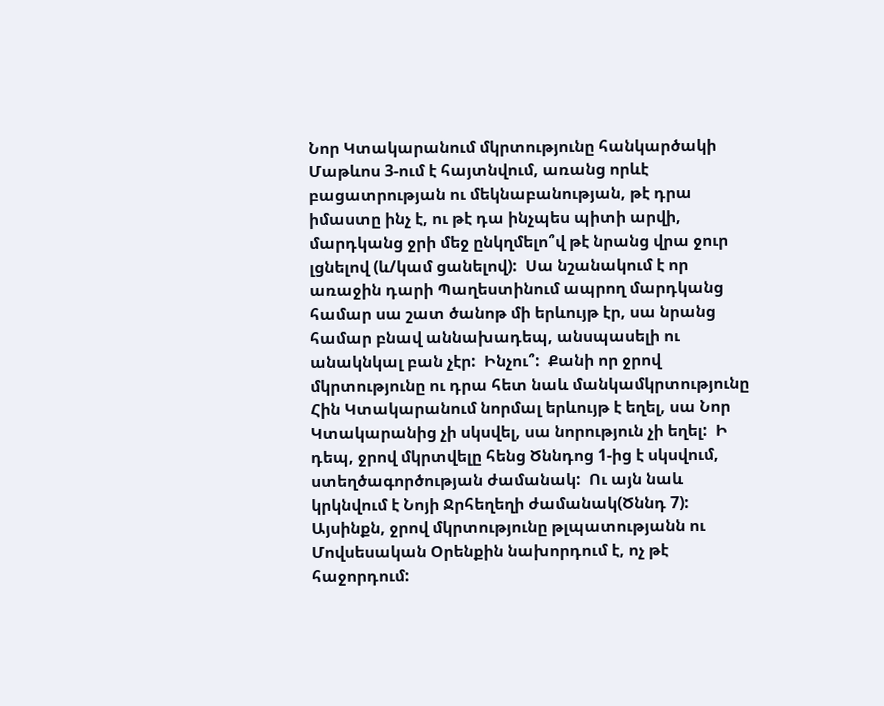Նոր Կտակարանում մկրտությունը հանկարծակի Մաթևոս 3-ում է հայտնվում, առանց որևէ բացատրության ու մեկնաբանության, թէ դրա իմաստը ինչ է, ու թէ դա ինչպես պիտի արվի, մարդկանց ջրի մեջ ընկղմելո՞վ թէ նրանց վրա ջուր լցնելով (և/կամ ցանելով):  Սա նշանակում է որ առաջին դարի Պաղեստինում ապրող մարդկանց համար սա շատ ծանոթ մի երևույթ էր, սա նրանց համար բնավ աննախադեպ, անսպասելի ու անակնկալ բան չէր:  Ինչու՞:  Քանի որ ջրով մկրտությունը ու դրա հետ նաև մանկամկրտությունը Հին Կտակարանում նորմալ երևույթ է եղել, սա Նոր Կտակարանից չի սկսվել, սա նորություն չի եղել:  Ի դեպ, ջրով մկրտվելը հենց Ծննդոց 1-ից է սկսվում, ստեղծագործության ժամանակ:  Ու այն նաև կրկնվում է Նոյի Ջրհեղեղի ժամանակ(Ծննդ 7):  Այսինքն, ջրով մկրտությունը թլպատությանն ու Մովսեսական Օրենքին նախորդում է, ոչ թէ հաջորդում: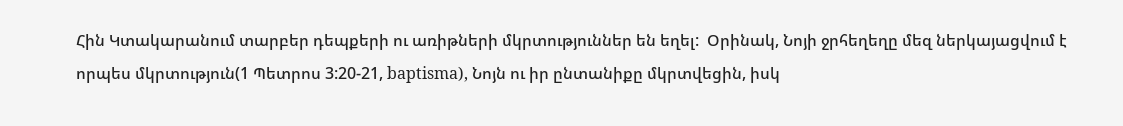Հին Կտակարանում տարբեր դեպքերի ու առիթների մկրտություններ են եղել:  Օրինակ, Նոյի ջրհեղեղը մեզ ներկայացվում է որպես մկրտություն(1 Պետրոս 3:20-21, baptisma), Նոյն ու իր ընտանիքը մկրտվեցին, իսկ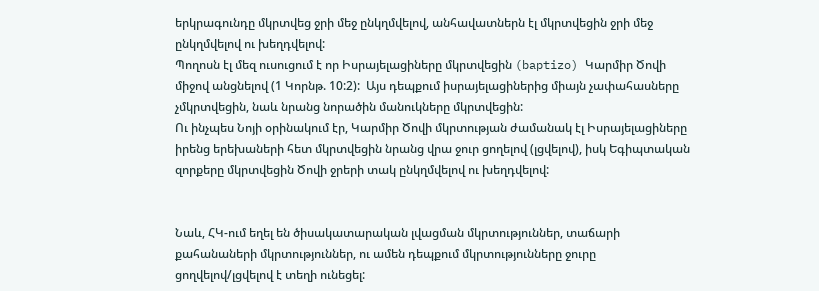երկրագունդը մկրտվեց ջրի մեջ ընկղմվելով, անհավատներն էլ մկրտվեցին ջրի մեջ ընկղմվելով ու խեղդվելով:
Պողոսն էլ մեզ ուսուցում է որ Իսրայելացիները մկրտվեցին (baptizo) Կարմիր Ծովի միջով անցնելով (1 Կորնթ. 10:2):  Այս դեպքում իսրայելացիներից միայն չափահասները չմկրտվեցին, նաև նրանց նորածին մանուկները մկրտվեցին:
Ու ինչպես Նոյի օրինակում էր, Կարմիր Ծովի մկրտության ժամանակ էլ Իսրայելացիները իրենց երեխաների հետ մկրտվեցին նրանց վրա ջուր ցողելով (լցվելով), իսկ Եգիպտական զորքերը մկրտվեցին Ծովի ջրերի տակ ընկղմվելով ու խեղդվելով:


Նաև, ՀԿ-ում եղել են ծիսակատարական լվացման մկրտություններ, տաճարի քահանաների մկրտություններ, ու ամեն դեպքում մկրտությունները ջուրը ցողվելով/լցվելով է տեղի ունեցել: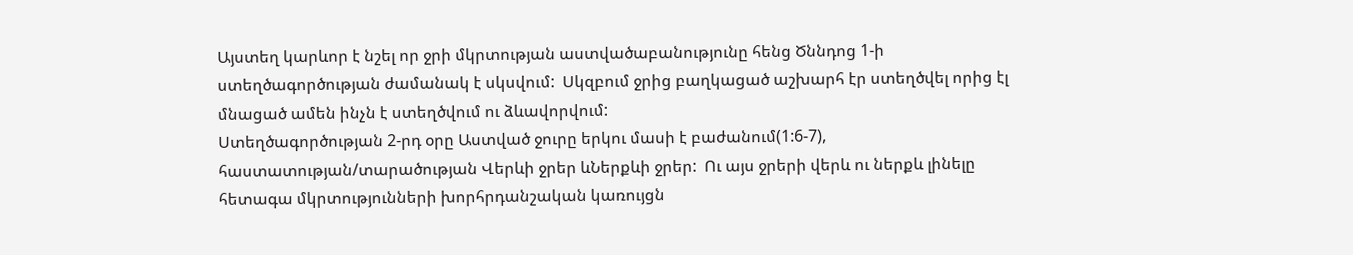Այստեղ կարևոր է նշել որ ջրի մկրտության աստվածաբանությունը հենց Ծննդոց 1-ի ստեղծագործության ժամանակ է սկսվում:  Սկզբում ջրից բաղկացած աշխարհ էր ստեղծվել որից էլ մնացած ամեն ինչն է ստեղծվում ու ձևավորվում:
Ստեղծագործության 2-րդ օրը Աստված ջուրը երկու մասի է բաժանում(1:6-7), հաստատության/տարածության Վերևի ջրեր ևՆերքևի ջրեր:  Ու այս ջրերի վերև ու ներքև լինելը հետագա մկրտությունների խորհրդանշական կառույցն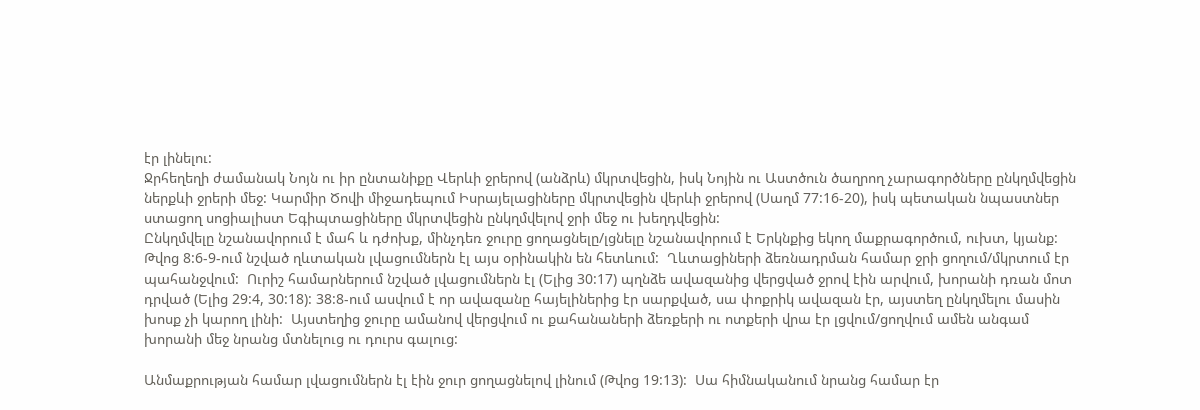էր լինելու:
Ջրհեղեղի ժամանակ Նոյն ու իր ընտանիքը Վերևի ջրերով (անձրև) մկրտվեցին, իսկ Նոյին ու Աստծուն ծաղրող չարագործները ընկղմվեցին ներքևի ջրերի մեջ: Կարմիր Ծովի միջադեպում Իսրայելացիները մկրտվեցին վերևի ջրերով (Սաղմ 77:16-20), իսկ պետական նպաստներ ստացող սոցիալիստ Եգիպտացիները մկրտվեցին ընկղմվելով ջրի մեջ ու խեղդվեցին:
Ընկղմվելը նշանավորում է մահ և դժոխք, մինչդեռ ջուրը ցողացնելը/լցնելը նշանավորում է Երկնքից եկող մաքրագործում, ուխտ, կյանք:
Թվոց 8:6-9-ում նշված ղևտական լվացումներն էլ այս օրինակին են հետևում:  Ղևտացիների ձեռնադրման համար ջրի ցողում/մկրտում էր պահանջվում:  Ուրիշ համարներում նշված լվացումներն էլ (Ելից 30:17) պղնձե ավազանից վերցված ջրով էին արվում, խորանի դռան մոտ դրված (Ելից 29:4, 30:18): 38:8-ում ասվում է որ ավազանը հայելիներից էր սարքված, սա փոքրիկ ավազան էր, այստեղ ընկղմելու մասին խոսք չի կարող լինի:  Այստեղից ջուրը ամանով վերցվում ու քահանաների ձեռքերի ու ոտքերի վրա էր լցվում/ցողվում ամեն անգամ խորանի մեջ նրանց մտնելուց ու դուրս գալուց:

Անմաքրության համար լվացումներն էլ էին ջուր ցողացնելով լինում (Թվոց 19:13):  Սա հիմնականում նրանց համար էր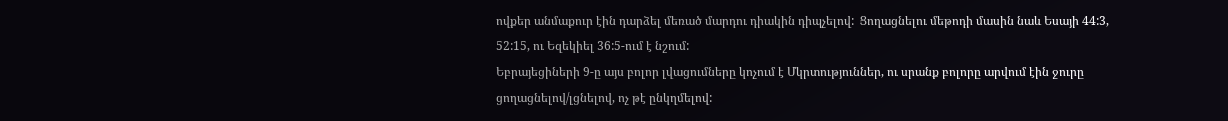ովքեր անմաքուր էին դարձել մեռած մարդու դիակին դիպչելով:  Ցողացնելու մեթոդի մասին նաև Եսայի 44:3, 52:15, ու Եզեկիել 36:5-ում է նշում:
Եբրայեցիների 9-ը այս բոլոր լվացումները կոչում է Մկրտություններ, ու սրանք բոլորը արվում էին ջուրը ցողացնելով/լցնելով, ոչ թէ ընկղմելով: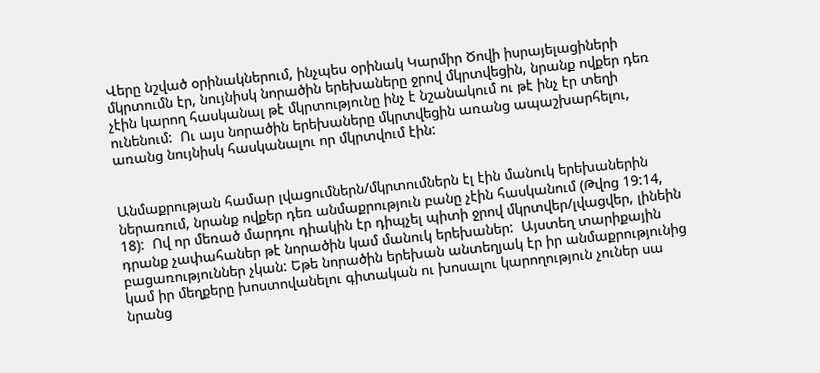Վերը նշված օրինակներում, ինչպես օրինակ Կարմիր Ծովի իսրայելացիների մկրտումն էր, նույնիսկ նորածին երեխաները ջրով մկրտվեցին, նրանք ովքեր դեռ չէին կարող հասկանալ թէ մկրտությունը ինչ է նշանակում ու թէ ինչ էր տեղի ունենում:  Ու այս նորածին երեխաները մկրտվեցին առանց ապաշխարհելու, առանց նույնիսկ հասկանալու որ մկրտվում էին:


Անմաքրության համար լվացումներն/մկրտումներն էլ էին մանուկ երեխաներին ներառում, նրանք ովքեր դեռ անմաքրություն բանը չէին հասկանում (Թվոց 19:14, 18):  Ով որ մեռած մարդու դիակին էր դիպչել պիտի ջրով մկրտվեր/լվացվեր, լինեին դրանք չափահաներ թէ նորածին կամ մանուկ երեխաներ:  Այստեղ տարիքային բացառություններ չկան: Եթե նորածին երեխան անտեղյակ էր իր անմաքրությունից կամ իր մեղքերը խոստովանելու գիտական ու խոսալու կարողություն չուներ սա նրանց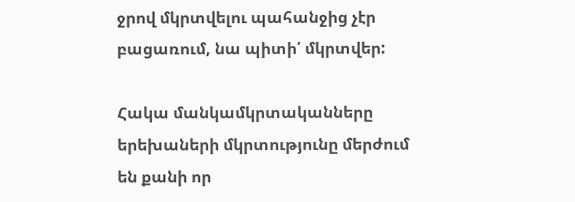ջրով մկրտվելու պահանջից չէր բացառում, նա պիտի՛ մկրտվեր:

Հակա մանկամկրտականները երեխաների մկրտությունը մերժում են քանի որ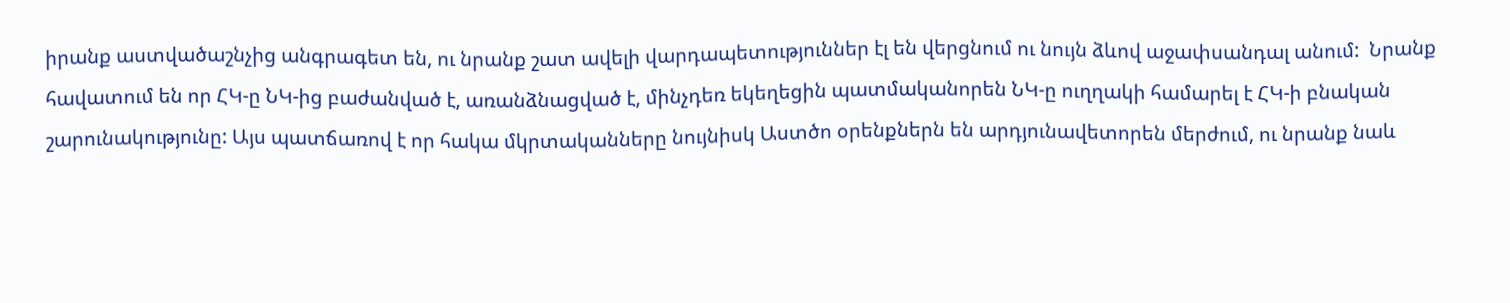իրանք աստվածաշնչից անգրագետ են, ու նրանք շատ ավելի վարդապետություններ էլ են վերցնում ու նույն ձևով աջափսանդալ անում:  Նրանք հավատում են որ ՀԿ-ը ՆԿ-ից բաժանված է, առանձնացված է, մինչդեռ եկեղեցին պատմականորեն ՆԿ-ը ուղղակի համարել է ՀԿ-ի բնական շարունակությունը: Այս պատճառով է որ հակա մկրտականները նույնիսկ Աստծո օրենքներն են արդյունավետորեն մերժում, ու նրանք նաև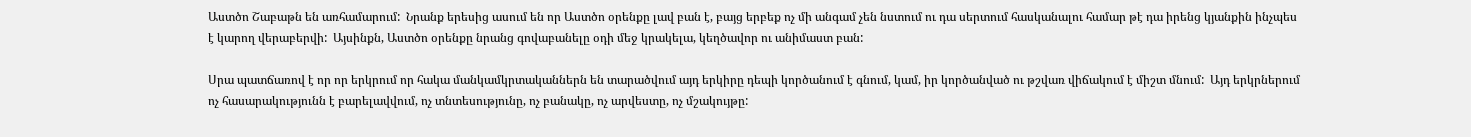Աստծո Շաբաթն են առհամարում:  Նրանք երեսից ասում են որ Աստծո օրենքը լավ բան է, բայց երբեք ոչ մի անգամ չեն նստում ու դա սերտում հասկանալու համար թէ դա իրենց կյանքին ինչպես է կարող վերաբերվի:  Այսինքն, Աստծո օրենքը նրանց գովաբանելը օդի մեջ կրակելա, կեղծավոր ու անիմաստ բան:

Սրա պատճառով է որ որ երկրում որ հակա մանկամկրտականներն են տարածվում այդ երկիրը դեպի կործանում է գնում, կամ, իր կործանված ու թշվառ վիճակում է միշտ մնում:  Այդ երկրներում ոչ հասարակությունն է բարելավվում, ոչ տնտեսությունը, ոչ բանակը, ոչ արվեստը, ոչ մշակույթը: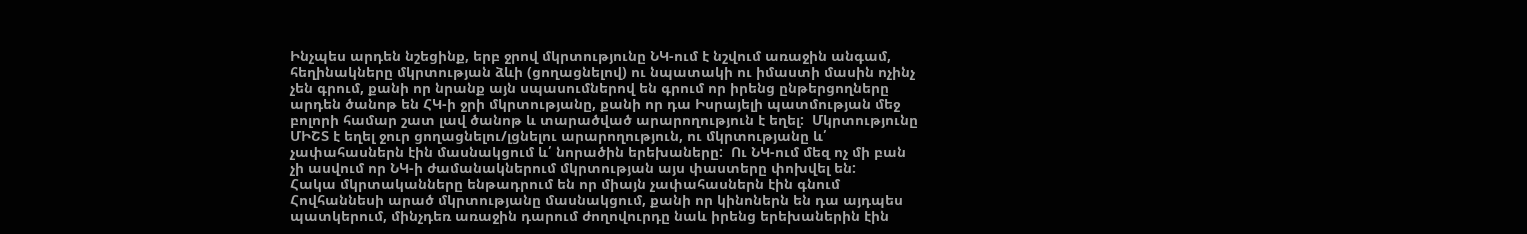Ինչպես արդեն նշեցինք, երբ ջրով մկրտությունը ՆԿ-ում է նշվում առաջին անգամ, հեղինակները մկրտության ձևի (ցողացնելով) ու նպատակի ու իմաստի մասին ոչինչ չեն գրում, քանի որ նրանք այն սպասումներով են գրում որ իրենց ընթերցողները արդեն ծանոթ են ՀԿ-ի ջրի մկրտությանը, քանի որ դա Իսրայելի պատմության մեջ բոլորի համար շատ լավ ծանոթ և տարածված արարողություն է եղել:  Մկրտությունը ՄԻՇՏ է եղել ջուր ցողացնելու/լցնելու արարողություն, ու մկրտությանը և՛ չափահասներն էին մասնակցում և՛ նորածին երեխաները:  Ու ՆԿ-ում մեզ ոչ մի բան չի ասվում որ ՆԿ-ի ժամանակներում մկրտության այս փաստերը փոխվել են:
Հակա մկրտականները ենթադրում են որ միայն չափահասներն էին գնում Հովհաննեսի արած մկրտությանը մասնակցում, քանի որ կինոներն են դա այդպես պատկերում, մինչդեռ առաջին դարում ժողովուրդը նաև իրենց երեխաներին էին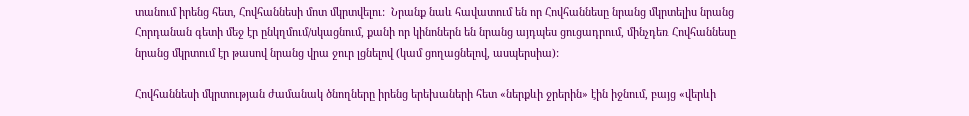տանում իրենց հետ, Հովհաննեսի մոտ մկրտվելու:  Նրանք նաև հավատում են որ Հովհաննեսը նրանց մկրտելիս նրանց Հորդանան գետի մեջ էր ընկղմում/սկացնում, քանի որ կինոներն են նրանց այդպես ցուցադրում, մինչդեռ Հովհաննեսը նրանց մկրտում էր թասով նրանց վրա ջուր լցնելով (կամ ցողացնելով, ասպերսիա):

Հովհաննեսի մկրտության ժամանակ ծնողները իրենց երեխաների հետ «ներքևի ջրերին» էին իջնում, բայց «վերևի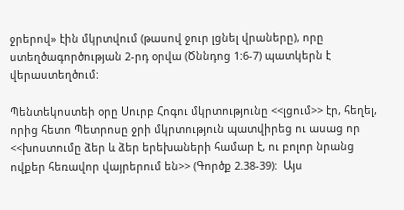ջրերով» էին մկրտվում (թասով ջուր լցնել վրաները), որը ստեղծագործության 2-րդ օրվա (Ծննդոց 1:6-7) պատկերն է վերաստեղծում:

Պենտեկոստեի օրը Սուրբ Հոգու մկրտությունը <<լցում>> էր, հեղել, որից հետո Պետրոսը ջրի մկրտություն պատվիրեց ու ասաց որ <<խոստումը ձեր և ձեր երեխաների համար է, ու բոլոր նրանց ովքեր հեռավոր վայրերում են>> (Գործք 2.38-39):  Այս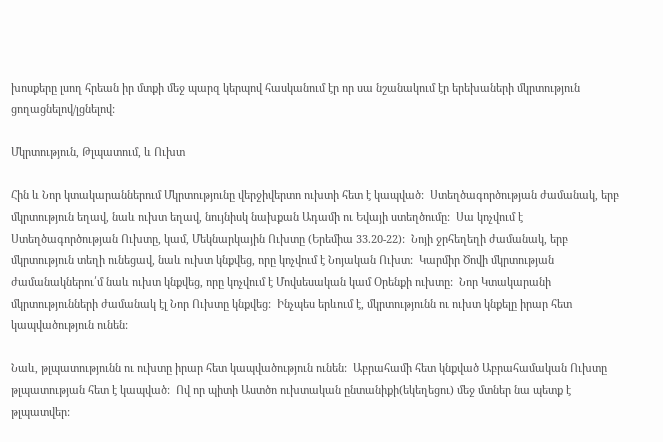խոսքերը լսող հրեան իր մտքի մեջ պարզ կերպով հասկանում էր որ սա նշանակում էր երեխաների մկրտություն ցողացնելով/լցնելով:

Մկրտություն, Թլպատում, և Ուխտ

Հին և Նոր կտակարաններում Մկրտությունը վերջիվերտո ուխտի հետ է կապված:  Ստեղծագործության ժամանակ, երբ մկրտություն եղավ, նաև ուխտ եղավ, նույնիսկ նախքան Ադամի ու Եվայի ստեղծումը:  Սա կոչվում է Ստեղծագործության Ուխտը, կամ, Մեկնարկային Ուխտը (Երեմիա 33.20-22):  Նոյի ջրհեղեղի ժամանակ, երբ մկրտություն տեղի ունեցավ, նաև ուխտ կնքվեց, որը կոչվում է Նոյական Ուխտ:  Կարմիր Ծովի մկրտության ժամանակներու՛մ նաև ուխտ կնքվեց, որը կոչվում է Մովսեսական կամ Օրենքի ուխտը:  Նոր Կտակարանի մկրտությունների ժամանակ էլ Նոր Ուխտը կնքվեց:  Ինչպես երևում է, մկրտությունն ու ուխտ կնքելը իրար հետ կապվածություն ունեն:

Նաև, թլպատությունն ու ուխտը իրար հետ կապվածություն ունեն:  Աբրահամի հետ կնքված Աբրահամական Ուխտը թլպատության հետ է կապված:  Ով որ պիտի Աստծո ուխտական ընտանիքի(եկեղեցու) մեջ մտներ նա պետք է թլպատվեր: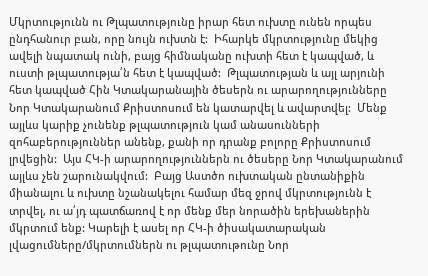Մկրտությունն ու Թլպատությունը իրար հետ ուխտը ունեն որպես ընդհանուր բան, որը նույն ուխտն է:  Իհարկե մկրտությունը մեկից ավելի նպատակ ունի, բայց հիմնականը ուխտի հետ է կապված, և ուստի թլպատությա՛ն հետ է կապված:  Թլպատության և այլ արյունի հետ կապված Հին Կտակարանային ծեսերն ու արարողությունները Նոր Կտակարանում Քրիստոսում են կատարվել և ավարտվել:  Մենք այլևս կարիք չունենք թլպատություն կամ անասունների զոհաբերություններ անենք, քանի որ դրանք բոլորը Քրիստոսում լրվեցին:  Այս ՀԿ-ի արարողություններն ու ծեսերը Նոր Կտակարանում այլևս չեն շարունակվում:  Բայց Աստծո ուխտական ընտանիքին միանալու և ուխտը նշանակելու համար մեզ ջրով մկրտությունն է տրվել, ու ա՛յդ պատճառով է որ մենք մեր նորածին երեխաներին մկրտում ենք: Կարելի է ասել որ ՀԿ-ի ծիսակատարական լվացումները/մկրտումներն ու թլպատութունը Նոր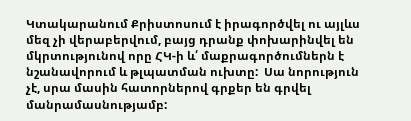Կտակարանում Քրիստոսում է իրագործվել ու այլևս մեզ չի վերաբերվում, բայց դրանք փոխարինվել են մկրտությունով որը ՀԿ-ի և՛ մաքրագործումներն է նշանավորում և թլպատման ուխտը:  Սա նորություն չէ, սրա մասին հատորներով գրքեր են գրվել մանրամասնությամբ: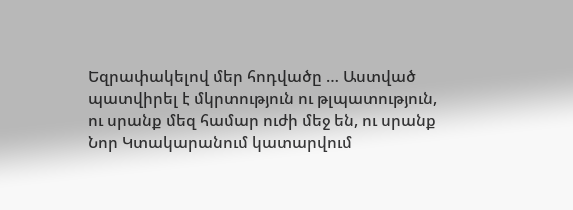Եզրափակելով մեր հոդվածը … Աստված պատվիրել է մկրտություն ու թլպատություն, ու սրանք մեզ համար ուժի մեջ են, ու սրանք Նոր Կտակարանում կատարվում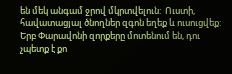են մեկ անգամ ջրով մկրտվելուն:  Ուստի, հավատացյալ ծնողներ զգոն եղեք և ուսուցվեք:  Երբ Փարավոնի զորքերը մոտենում են, դու չպետք է քո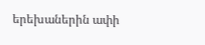երեխաներին ափի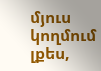մյուս կողմում լքես,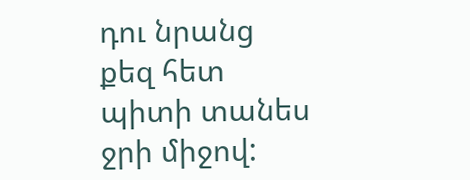դու նրանց քեզ հետ պիտի տանես ջրի միջով: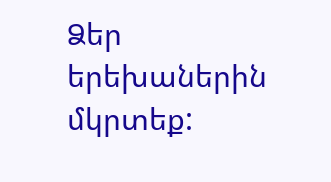Ձեր երեխաներին մկրտեք: